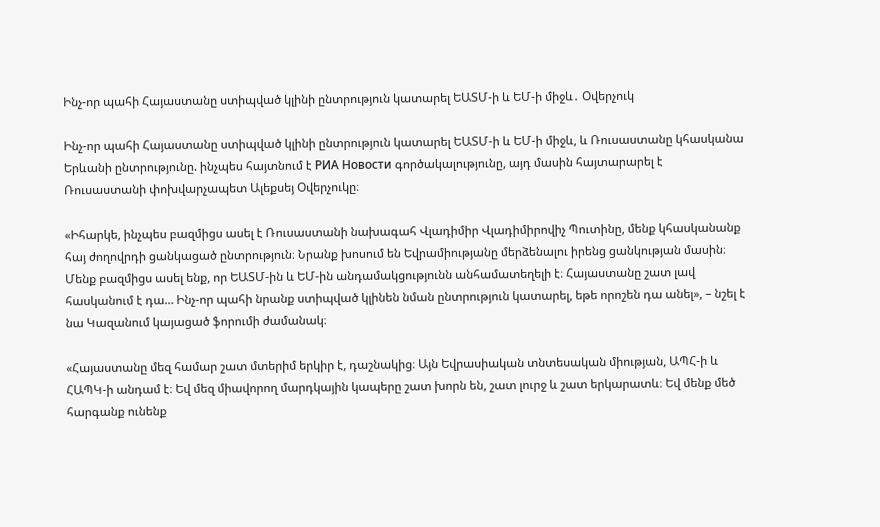Ինչ-որ պահի Հայաստանը ստիպված կլինի ընտրություն կատարել ԵԱՏՄ-ի և ԵՄ-ի միջև․ Օվերչուկ

Ինչ-որ պահի Հայաստանը ստիպված կլինի ընտրություն կատարել ԵԱՏՄ-ի և ԵՄ-ի միջև, և Ռուսաստանը կհասկանա Երևանի ընտրությունը. ինչպես հայտնում է РИА Новости գործակալությունը, այդ մասին հայտարարել է Ռուսաստանի փոխվարչապետ Ալեքսեյ Օվերչուկը։

«Իհարկե, ինչպես բազմիցս ասել է Ռուսաստանի նախագահ Վլադիմիր Վլադիմիրովիչ Պուտինը, մենք կհասկանանք հայ ժողովրդի ցանկացած ընտրություն։ Նրանք խոսում են Եվրամիությանը մերձենալու իրենց ցանկության մասին։ Մենք բազմիցս ասել ենք, որ ԵԱՏՄ-ին և ԵՄ-ին անդամակցությունն անհամատեղելի է։ Հայաստանը շատ լավ հասկանում է դա… Ինչ-որ պահի նրանք ստիպված կլինեն նման ընտրություն կատարել, եթե որոշեն դա անել», – նշել է նա Կազանում կայացած ֆորումի ժամանակ։

«Հայաստանը մեզ համար շատ մտերիմ երկիր է, դաշնակից։ Այն Եվրասիական տնտեսական միության, ԱՊՀ-ի և ՀԱՊԿ-ի անդամ է։ Եվ մեզ միավորող մարդկային կապերը շատ խորն են, շատ լուրջ և շատ երկարատև։ Եվ մենք մեծ հարգանք ունենք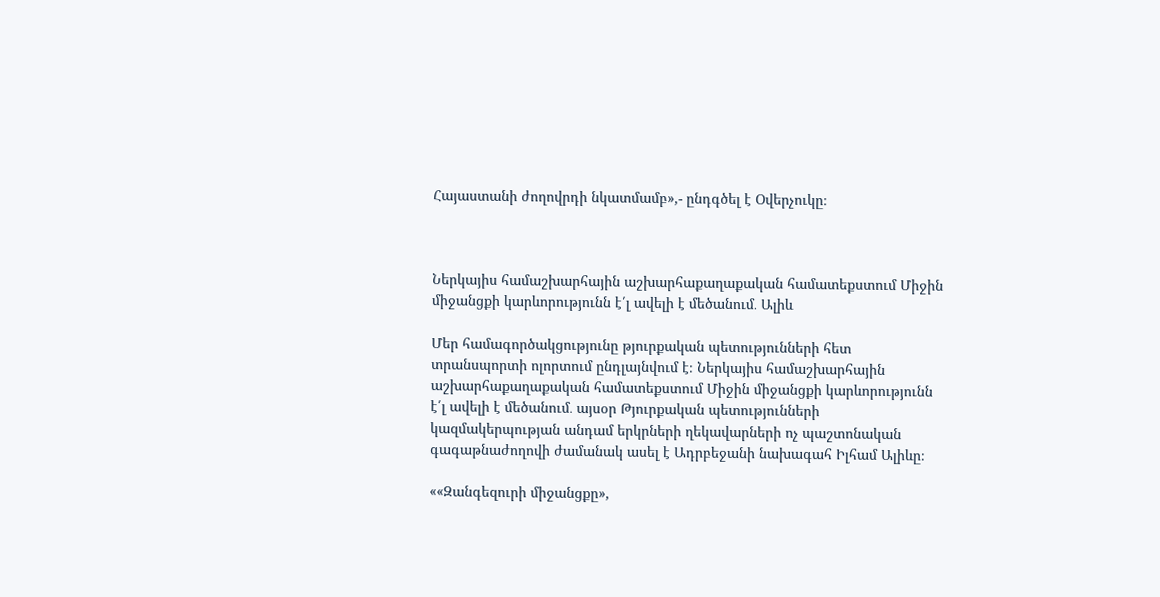Հայաստանի ժողովրդի նկատմամբ»,- ընդգծել է Օվերչուկը։



Ներկայիս համաշխարհային աշխարհաքաղաքական համատեքստում Միջին միջանցքի կարևորությունն է՛լ ավելի է մեծանում․ Ալիև

Մեր համագործակցությունը թյուրքական պետությունների հետ տրանսպորտի ոլորտում ընդլայնվում է։ Ներկայիս համաշխարհային աշխարհաքաղաքական համատեքստում Միջին միջանցքի կարևորությունն է՛լ ավելի է մեծանում․ այսօր Թյուրքական պետությունների կազմակերպության անդամ երկրների ղեկավարների ոչ պաշտոնական գագաթնաժողովի ժամանակ ասել է Ադրբեջանի նախագահ Իլհամ Ալիևը։

««Զանգեզուրի միջանցքը»,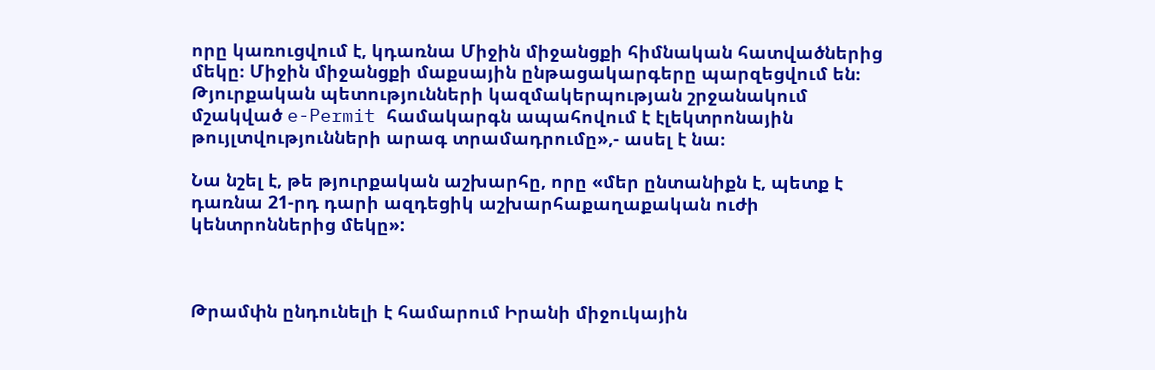որը կառուցվում է, կդառնա Միջին միջանցքի հիմնական հատվածներից մեկը։ Միջին միջանցքի մաքսային ընթացակարգերը պարզեցվում են։ Թյուրքական պետությունների կազմակերպության շրջանակում մշակված e-Permit համակարգն ապահովում է էլեկտրոնային թույլտվությունների արագ տրամադրումը»,- ասել է նա։

Նա նշել է, թե թյուրքական աշխարհը, որը «մեր ընտանիքն է, պետք է դառնա 21-րդ դարի ազդեցիկ աշխարհաքաղաքական ուժի կենտրոններից մեկը»:



Թրամփն ընդունելի է համարում Իրանի միջուկային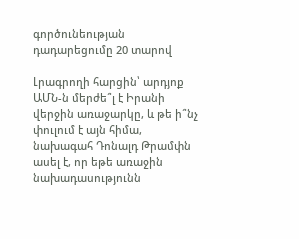գործունեության դադարեցումը 20 տարով

Լրագրողի հարցին՝ արդյոք ԱՄՆ-ն մերժե՞լ է Իրանի վերջին առաջարկը, և թե ի՞նչ փուլում է այն հիմա, նախագահ Դոնալդ Թրամփն ասել է, որ եթե առաջին նախադասությունն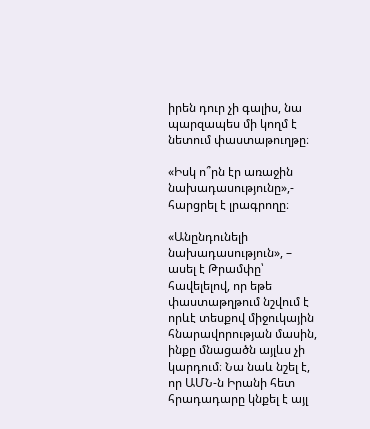իրեն դուր չի գալիս, նա պարզապես մի կողմ է նետում փաստաթուղթը։

«Իսկ ո՞րն էր առաջին նախադասությունը»,- հարցրել է լրագրողը։

«Անընդունելի նախադասություն», – ասել է Թրամփը՝ հավելելով, որ եթե փաստաթղթում նշվում է որևէ տեսքով միջուկային հնարավորության մասին, ինքը մնացածն այլևս չի կարդում։ Նա նաև նշել է, որ ԱՄՆ-ն Իրանի հետ հրադադարը կնքել է այլ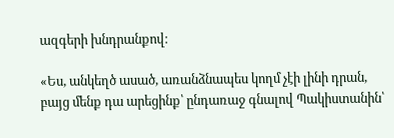ազգերի խնդրանքով։

«Ես, անկեղծ ասած, առանձնապես կողմ չէի լինի դրան, բայց մենք դա արեցինք՝ ընդառաջ գնալով Պակիստանին՝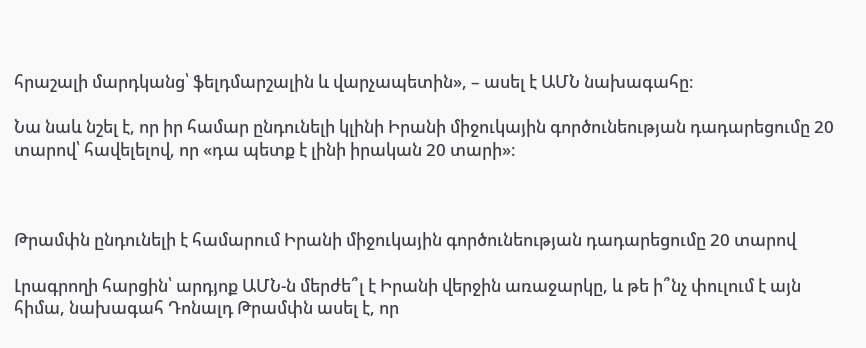հրաշալի մարդկանց՝ ֆելդմարշալին և վարչապետին», – ասել է ԱՄՆ նախագահը։

Նա նաև նշել է, որ իր համար ընդունելի կլինի Իրանի միջուկային գործունեության դադարեցումը 20 տարով՝ հավելելով, որ «դա պետք է լինի իրական 20 տարի»։



Թրամփն ընդունելի է համարում Իրանի միջուկային գործունեության դադարեցումը 20 տարով

Լրագրողի հարցին՝ արդյոք ԱՄՆ-ն մերժե՞լ է Իրանի վերջին առաջարկը, և թե ի՞նչ փուլում է այն հիմա, նախագահ Դոնալդ Թրամփն ասել է, որ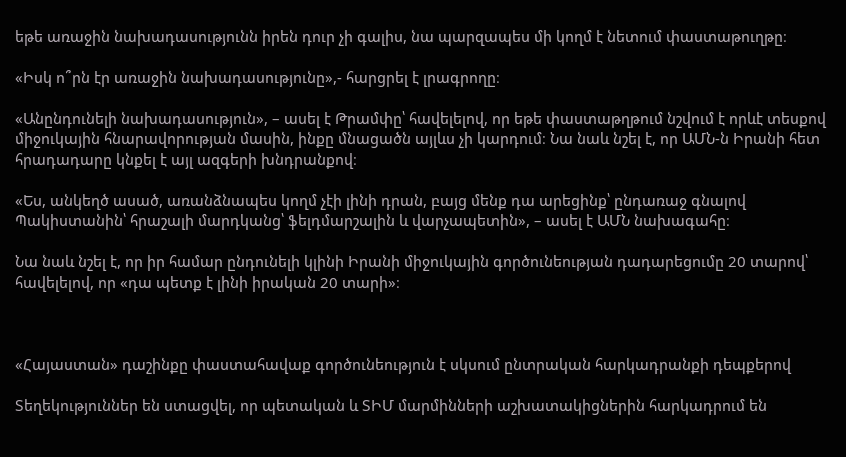եթե առաջին նախադասությունն իրեն դուր չի գալիս, նա պարզապես մի կողմ է նետում փաստաթուղթը։

«Իսկ ո՞րն էր առաջին նախադասությունը»,- հարցրել է լրագրողը։

«Անընդունելի նախադասություն», – ասել է Թրամփը՝ հավելելով, որ եթե փաստաթղթում նշվում է որևէ տեսքով միջուկային հնարավորության մասին, ինքը մնացածն այլևս չի կարդում։ Նա նաև նշել է, որ ԱՄՆ-ն Իրանի հետ հրադադարը կնքել է այլ ազգերի խնդրանքով։

«Ես, անկեղծ ասած, առանձնապես կողմ չէի լինի դրան, բայց մենք դա արեցինք՝ ընդառաջ գնալով Պակիստանին՝ հրաշալի մարդկանց՝ ֆելդմարշալին և վարչապետին», – ասել է ԱՄՆ նախագահը։

Նա նաև նշել է, որ իր համար ընդունելի կլինի Իրանի միջուկային գործունեության դադարեցումը 20 տարով՝ հավելելով, որ «դա պետք է լինի իրական 20 տարի»։



«Հայաստան» դաշինքը փաստահավաք գործունեություն է սկսում ընտրական հարկադրանքի դեպքերով

Տեղեկություններ են ստացվել, որ պետական և ՏԻՄ մարմինների աշխատակիցներին հարկադրում են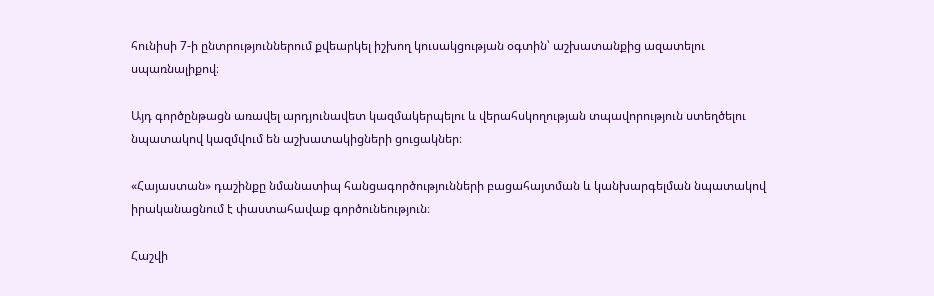հունիսի 7-ի ընտրություններում քվեարկել իշխող կուսակցության օգտին՝ աշխատանքից ազատելու սպառնալիքով։

Այդ գործընթացն առավել արդյունավետ կազմակերպելու և վերահսկողության տպավորություն ստեղծելու նպատակով կազմվում են աշխատակիցների ցուցակներ։

«Հայաստան» դաշինքը նմանատիպ հանցագործությունների բացահայտման և կանխարգելման նպատակով իրականացնում է փաստահավաք գործունեություն։

Հաշվի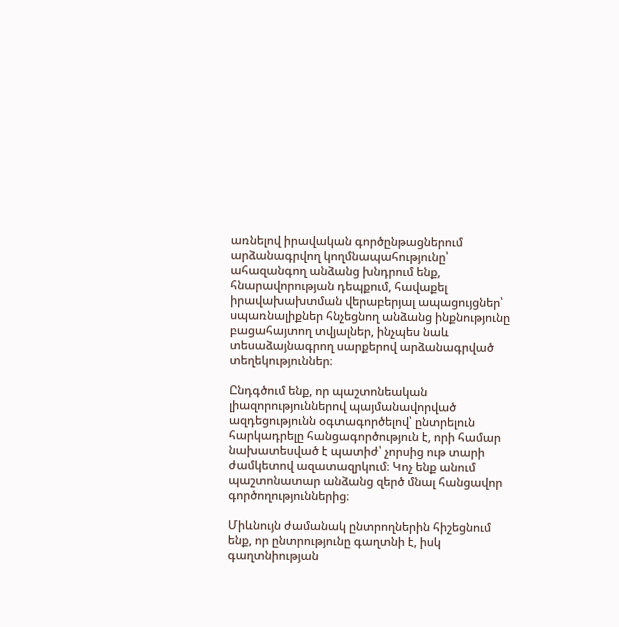առնելով իրավական գործընթացներում արձանագրվող կողմնապահությունը՝ ահազանգող անձանց խնդրում ենք, հնարավորության դեպքում, հավաքել իրավախախտման վերաբերյալ ապացույցներ՝ սպառնալիքներ հնչեցնող անձանց ինքնությունը բացահայտող տվյալներ, ինչպես նաև տեսաձայնագրող սարքերով արձանագրված տեղեկություններ։

Ընդգծում ենք, որ պաշտոնեական լիազորություններով պայմանավորված ազդեցությունն օգտագործելով՝ ընտրելուն հարկադրելը հանցագործություն է, որի համար նախատեսված է պատիժ՝ չորսից ութ տարի ժամկետով ազատազրկում։ Կոչ ենք անում պաշտոնատար անձանց զերծ մնալ հանցավոր գործողություններից։

Միևնույն ժամանակ ընտրողներին հիշեցնում ենք, որ ընտրությունը գաղտնի է, իսկ գաղտնիության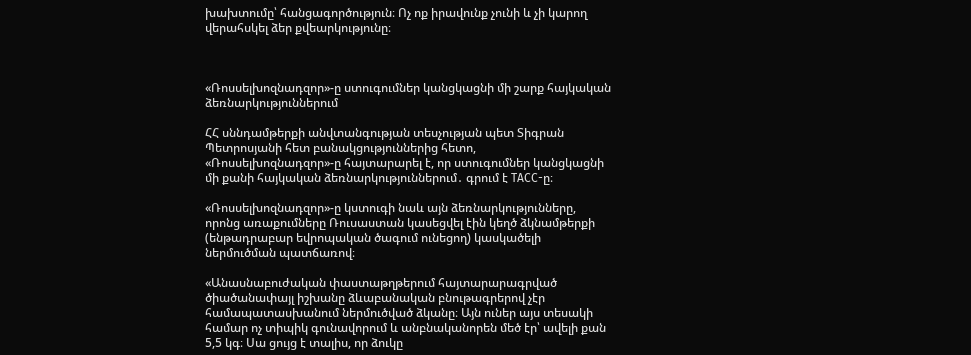խախտումը՝ հանցագործություն։ Ոչ ոք իրավունք չունի և չի կարող վերահսկել ձեր քվեարկությունը։



«Ռոսսելխոզնադզոր»-ը ստուգումներ կանցկացնի մի շարք հայկական ձեռնարկություններում

ՀՀ սննդամթերքի անվտանգության տեսչության պետ Տիգրան Պետրոսյանի հետ բանակցություններից հետո, «Ռոսսելխոզնադզոր»-ը հայտարարել է, որ ստուգումներ կանցկացնի մի քանի հայկական ձեռնարկություններում․ գրում է ТАСС-ը։

«Ռոսսելխոզնադզոր»-ը կստուգի նաև այն ձեռնարկությունները, որոնց առաքումները Ռուսաստան կասեցվել էին կեղծ ձկնամթերքի (ենթադրաբար եվրոպական ծագում ունեցող) կասկածելի ներմուծման պատճառով։

«Անասնաբուժական փաստաթղթերում հայտարարագրված ծիածանափայլ իշխանը ձևաբանական բնութագրերով չէր համապատասխանում ներմուծված ձկանը։ Այն ուներ այս տեսակի համար ոչ տիպիկ գունավորում և անբնականորեն մեծ էր՝ ավելի քան 5,5 կգ։ Սա ցույց է տալիս, որ ձուկը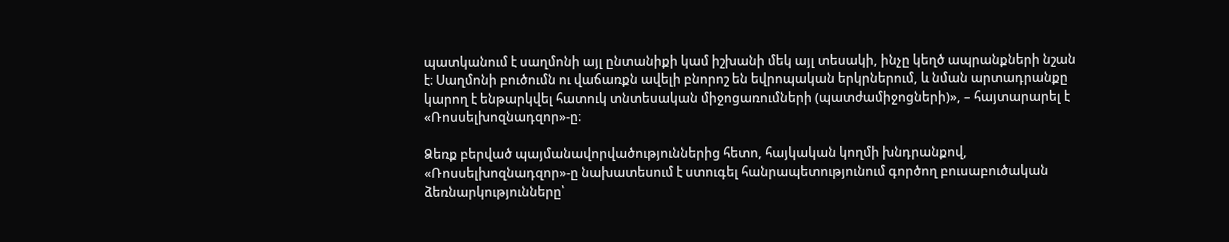պատկանում է սաղմոնի այլ ընտանիքի կամ իշխանի մեկ այլ տեսակի, ինչը կեղծ ապրանքների նշան է։ Սաղմոնի բուծումն ու վաճառքն ավելի բնորոշ են եվրոպական երկրներում, և նման արտադրանքը կարող է ենթարկվել հատուկ տնտեսական միջոցառումների (պատժամիջոցների)», – հայտարարել է «Ռոսսելխոզնադզոր»-ը։

Ձեռք բերված պայմանավորվածություններից հետո, հայկական կողմի խնդրանքով, «Ռոսսելխոզնադզոր»-ը նախատեսում է ստուգել հանրապետությունում գործող բուսաբուծական ձեռնարկությունները՝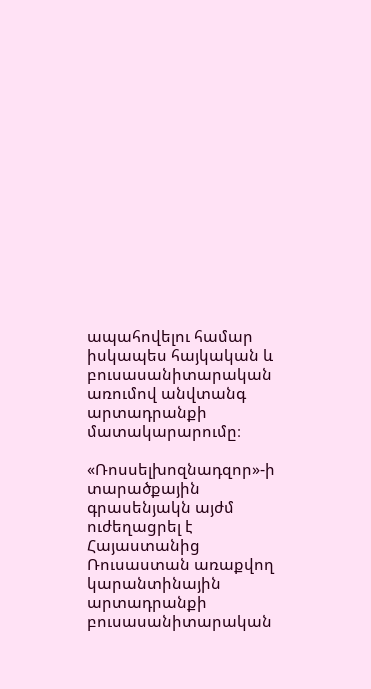ապահովելու համար իսկապես հայկական և բուսասանիտարական առումով անվտանգ արտադրանքի մատակարարումը։

«Ռոսսելխոզնադզոր»-ի տարածքային գրասենյակն այժմ ուժեղացրել է Հայաստանից Ռուսաստան առաքվող կարանտինային արտադրանքի բուսասանիտարական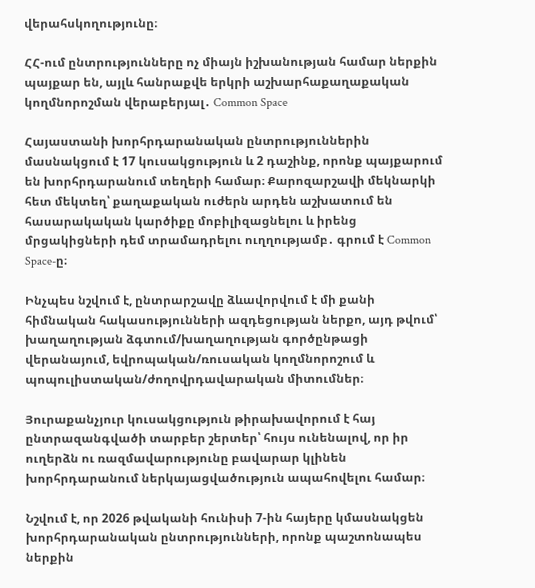վերահսկողությունը։

ՀՀ-ում ընտրությունները ոչ միայն իշխանության համար ներքին պայքար են, այլև հանրաքվե երկրի աշխարհաքաղաքական կողմնորոշման վերաբերյալ․ Common Space

Հայաստանի խորհրդարանական ընտրություններին մասնակցում է 17 կուսակցություն և 2 դաշինք, որոնք պայքարում են խորհրդարանում տեղերի համար։ Քարոզարշավի մեկնարկի հետ մեկտեղ՝ քաղաքական ուժերն արդեն աշխատում են հասարակական կարծիքը մոբիլիզացնելու և իրենց մրցակիցների դեմ տրամադրելու ուղղությամբ․ գրում է Common Space-ը։

Ինչպես նշվում է, ընտրարշավը ձևավորվում է մի քանի հիմնական հակասությունների ազդեցության ներքո, այդ թվում՝ խաղաղության ձգտում/խաղաղության գործընթացի վերանայում, եվրոպական/ռուսական կողմնորոշում և պոպուլիստական/ժողովրդավարական միտումներ։

Յուրաքանչյուր կուսակցություն թիրախավորում է հայ ընտրազանգվածի տարբեր շերտեր՝ հույս ունենալով, որ իր ուղերձն ու ռազմավարությունը բավարար կլինեն խորհրդարանում ներկայացվածություն ապահովելու համար։

Նշվում է, որ 2026 թվականի հունիսի 7-ին հայերը կմասնակցեն խորհրդարանական ընտրությունների, որոնք պաշտոնապես ներքին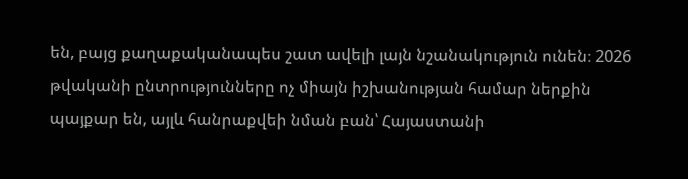են, բայց քաղաքականապես շատ ավելի լայն նշանակություն ունեն։ 2026 թվականի ընտրությունները ոչ միայն իշխանության համար ներքին պայքար են, այլև հանրաքվեի նման բան՝ Հայաստանի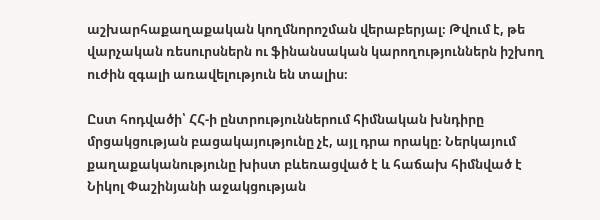աշխարհաքաղաքական կողմնորոշման վերաբերյալ։ Թվում է, թե վարչական ռեսուրսներն ու ֆինանսական կարողություններն իշխող ուժին զգալի առավելություն են տալիս։

Ըստ հոդվածի՝ ՀՀ-ի ընտրություններում հիմնական խնդիրը մրցակցության բացակայությունը չէ, այլ դրա որակը։ Ներկայում քաղաքականությունը խիստ բևեռացված է և հաճախ հիմնված է Նիկոլ Փաշինյանի աջակցության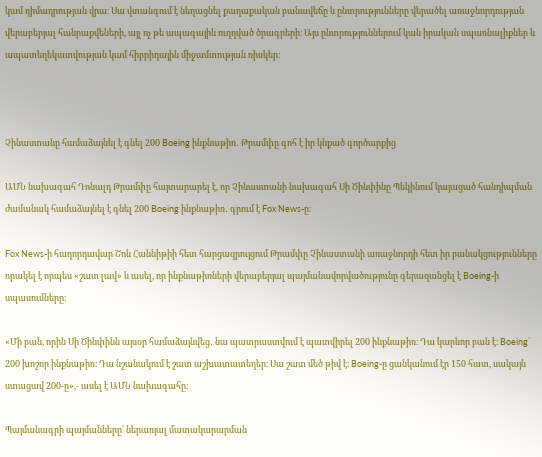կամ դիմադրության վրա։ Սա վտանգում է նեղացնել քաղաքական բանավեճը և ընտրությունները վերածել առաջնորդության վերաբերյալ հանրաքվեների, այլ ոչ թե ապագային ուղղված ծրագրերի։ Այս ընտրություններում կան իրական սպառնալիքներ և ապատեղեկատվության կամ հիբրիդային միջամտության ռիսկեր։



Չինաստանը համաձայնել է գնել 200 Boeing ինքնաթիռ․ Թրամփը գոհ է իր կնքած գործարքից

ԱՄՆ նախագահ Դոնալդ Թրամփը հայտարարել է, որ Չինաստանի նախագահ Սի Ծինփինը Պեկինում կայացած հանդիպման ժամանակ համաձայնել է գնել 200 Boeing ինքնաթիռ․ գրում է Fox News-ը։

Fox News-ի հաղորդավար Շոն Հաննիթիի հետ հարցազրույցում Թրամփը Չինաստանի առաջնորդի հետ իր բանակցությունները որակել է որպես «շատ լավ» և ասել, որ ինքնաթիռների վերաբերյալ պայմանավորվածությունը գերազանցել է Boeing-ի սպասումները։

«Մի բան, որին Սի Ծինփինն այսօր համաձայնվեց․ նա պատրաստվում է պատվիրել 200 ինքնաթիռ։ Դա կարևոր բան է։ Boeing՝ 200 խոշոր ինքնաթիռ։ Դա նշանակում է շատ աշխատատեղեր։ Սա շատ մեծ թիվ է։ Boeing-ը ցանկանում էր 150 հատ, սակայն ստացավ 200-ը»,- ասել է ԱՄՆ նախագահը։

Պայմանագրի պայմանները՝ ներառյալ մատակարարման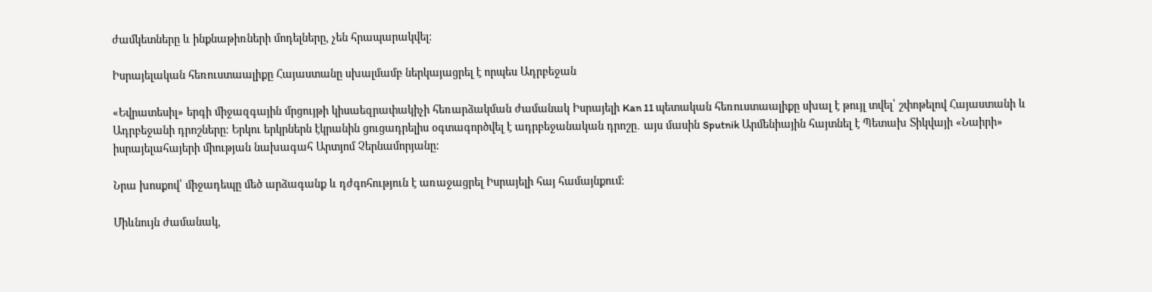ժամկետները և ինքնաթիռների մոդելները, չեն հրապարակվել։

Իսրայելական հեռուստաալիքը Հայաստանը սխալմամբ ներկայացրել է որպես Ադրբեջան

«Եվրատեսիլ» երգի միջազգային մրցույթի կիսաեզրափակիչի հեռարձակման ժամանակ Իսրայելի Kan 11 պետական հեռուստաալիքը սխալ է թույլ տվել՝ շփոթելով Հայաստանի և Ադրբեջանի դրոշները։ Երկու երկրներն էկրանին ցուցադրելիս օգտագործվել է ադրբեջանական դրոշը․ այս մասին Sputnik Արմենիային հայտնել է Պետախ Տիկվայի «Նաիրի» իսրայելահայերի միության նախագահ Արտյոմ Չերնամորյանը:

Նրա խոսքով՝ միջադեպը մեծ արձագանք և դժգոհություն է առաջացրել Իսրայելի հայ համայնքում։

Միևնույն ժամանակ,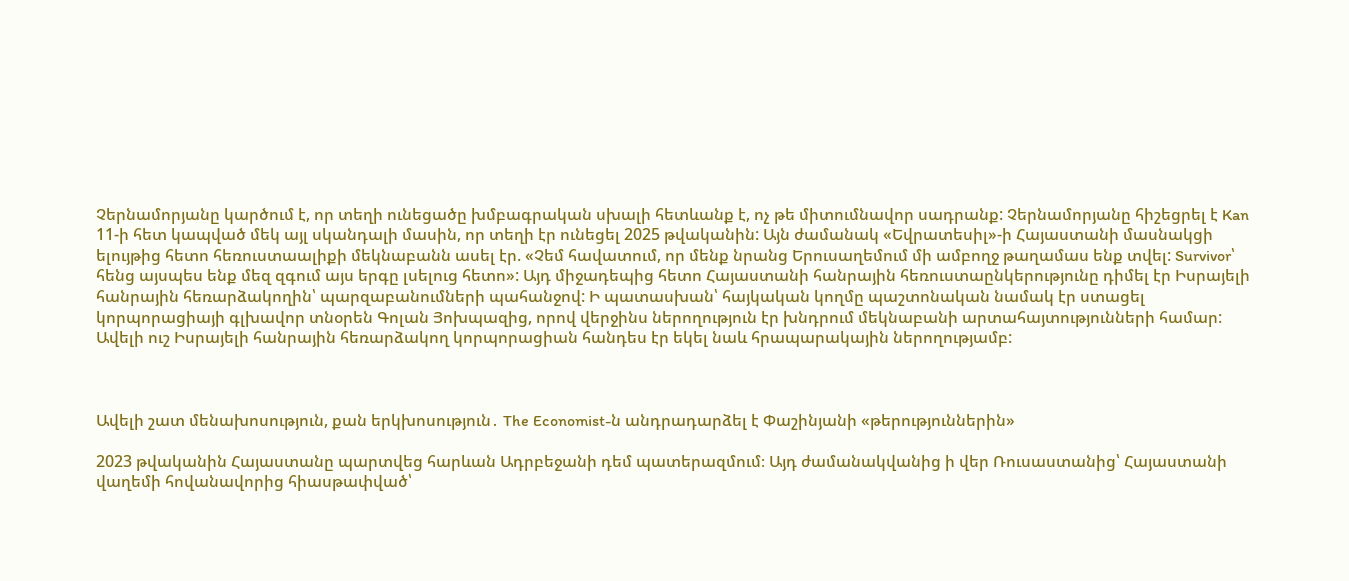Չերնամորյանը կարծում է, որ տեղի ունեցածը խմբագրական սխալի հետևանք է, ոչ թե միտումնավոր սադրանք: Չերնամորյանը հիշեցրել է Kan 11-ի հետ կապված մեկ այլ սկանդալի մասին, որ տեղի էր ունեցել 2025 թվականին: Այն ժամանակ «Եվրատեսիլ»-ի Հայաստանի մասնակցի ելույթից հետո հեռուստաալիքի մեկնաբանն ասել էր. «Չեմ հավատում, որ մենք նրանց Երուսաղեմում մի ամբողջ թաղամաս ենք տվել: Survivor՝ հենց այսպես ենք մեզ զգում այս երգը լսելուց հետո»: Այդ միջադեպից հետո Հայաստանի հանրային հեռուստաընկերությունը դիմել էր Իսրայելի հանրային հեռարձակողին՝ պարզաբանումների պահանջով: Ի պատասխան՝ հայկական կողմը պաշտոնական նամակ էր ստացել կորպորացիայի գլխավոր տնօրեն Գոլան Յոխպազից, որով վերջինս ներողություն էր խնդրում մեկնաբանի արտահայտությունների համար: Ավելի ուշ Իսրայելի հանրային հեռարձակող կորպորացիան հանդես էր եկել նաև հրապարակային ներողությամբ:



Ավելի շատ մենախոսություն, քան երկխոսություն․ The Economist-ն անդրադարձել է Փաշինյանի «թերություններին»

2023 թվականին Հայաստանը պարտվեց հարևան Ադրբեջանի դեմ պատերազմում։ Այդ ժամանակվանից ի վեր Ռուսաստանից՝ Հայաստանի վաղեմի հովանավորից հիասթափված՝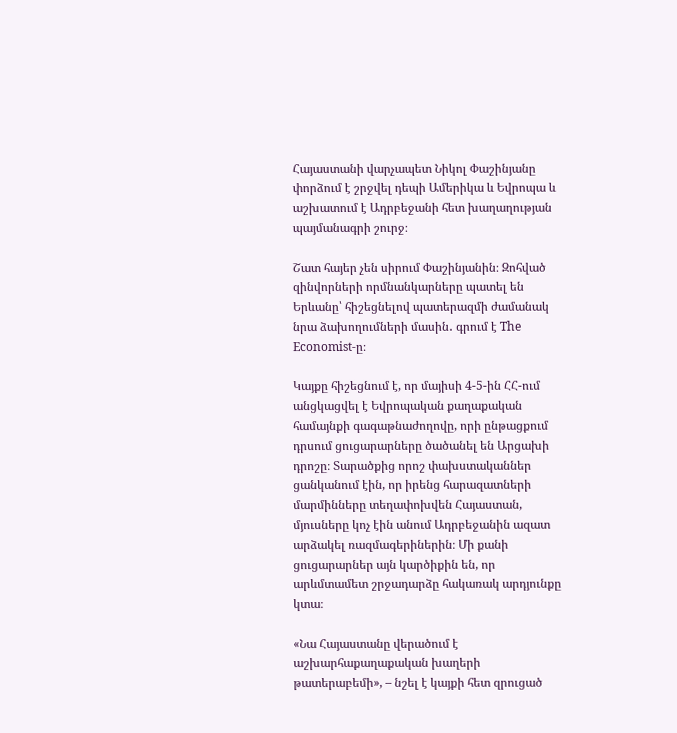Հայաստանի վարչապետ Նիկոլ Փաշինյանը փորձում է շրջվել դեպի Ամերիկա և Եվրոպա և աշխատում է Ադրբեջանի հետ խաղաղության պայմանագրի շուրջ։

Շատ հայեր չեն սիրում Փաշինյանին։ Զոհված զինվորների որմնանկարները պատել են Երևանը՝ հիշեցնելով պատերազմի ժամանակ նրա ձախողումների մասին․ գրում է The Economist-ը։

Կայքը հիշեցնում է, որ մայիսի 4-5-ին ՀՀ-ում անցկացվել է Եվրոպական քաղաքական համայնքի գագաթնաժողովը, որի ընթացքում դրսում ցուցարարները ծածանել են Արցախի դրոշը։ Տարածքից որոշ փախստականներ ցանկանում էին, որ իրենց հարազատների մարմինները տեղափոխվեն Հայաստան, մյուսները կոչ էին անում Ադրբեջանին ազատ արձակել ռազմագերիներին։ Մի քանի ցուցարարներ այն կարծիքին են, որ արևմտամետ շրջադարձը հակառակ արդյունքը կտա։

«Նա Հայաստանը վերածում է աշխարհաքաղաքական խաղերի թատերաբեմի», – նշել է կայքի հետ զրուցած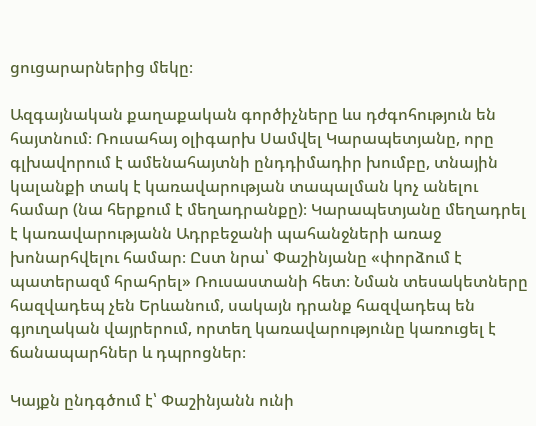ցուցարարներից մեկը։

Ազգայնական քաղաքական գործիչները ևս դժգոհություն են հայտնում։ Ռուսահայ օլիգարխ Սամվել Կարապետյանը, որը գլխավորում է ամենահայտնի ընդդիմադիր խումբը, տնային կալանքի տակ է կառավարության տապալման կոչ անելու համար (նա հերքում է մեղադրանքը)։ Կարապետյանը մեղադրել է կառավարությանն Ադրբեջանի պահանջների առաջ խոնարհվելու համար։ Ըստ նրա՝ Փաշինյանը «փորձում է պատերազմ հրահրել» Ռուսաստանի հետ։ Նման տեսակետները հազվադեպ չեն Երևանում, սակայն դրանք հազվադեպ են գյուղական վայրերում, որտեղ կառավարությունը կառուցել է ճանապարհներ և դպրոցներ։

Կայքն ընդգծում է՝ Փաշինյանն ունի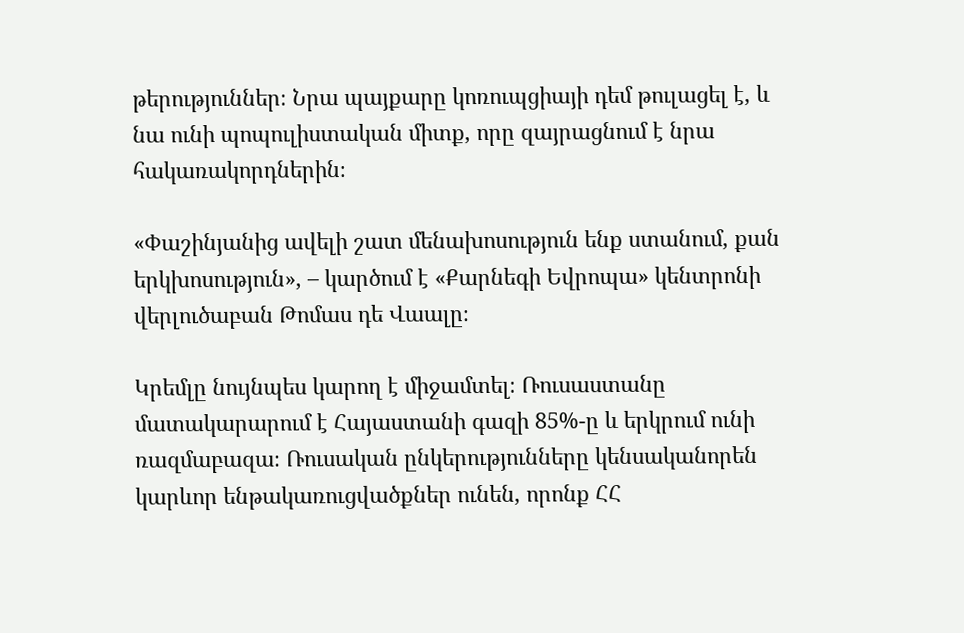թերություններ։ Նրա պայքարը կոռուպցիայի դեմ թուլացել է, և նա ունի պոպուլիստական միտք, որը զայրացնում է նրա հակառակորդներին։

«Փաշինյանից ավելի շատ մենախոսություն ենք ստանում, քան երկխոսություն», – կարծում է «Քարնեգի Եվրոպա» կենտրոնի վերլուծաբան Թոմաս դե Վաալը։

Կրեմլը նույնպես կարող է միջամտել։ Ռուսաստանը մատակարարում է Հայաստանի գազի 85%-ը և երկրում ունի ռազմաբազա։ Ռուսական ընկերությունները կենսականորեն կարևոր ենթակառուցվածքներ ունեն, որոնք ՀՀ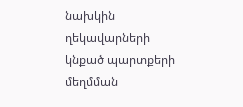նախկին ղեկավարների կնքած պարտքերի մեղմման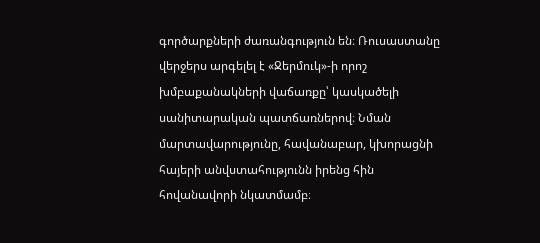գործարքների ժառանգություն են։ Ռուսաստանը վերջերս արգելել է «Ջերմուկ»-ի որոշ խմբաքանակների վաճառքը՝ կասկածելի սանիտարական պատճառներով։ Նման մարտավարությունը, հավանաբար, կխորացնի հայերի անվստահությունն իրենց հին հովանավորի նկատմամբ։